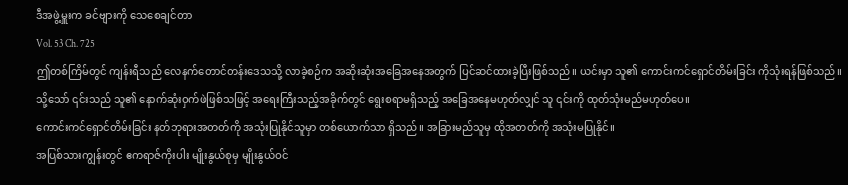ဒီအဖွဲ့မှူးက ခင်ဗျားကို သေစေချင်တာ
Vol. 53 Ch. 725
ဤတစ်ကြိမ်တွင် ကျန်းရီသည် လေနက်တောင်တန်းဒေသသို့ လာခဲ့စဉ်က အဆိုးဆုံးအခြေအနေအတွက် ပြင်ဆင်ထားခဲ့ပြီးဖြစ်သည်။ ယင်းမှာ သူ၏ ကောင်းကင်ရှောင်တိမ်းခြင်း ကိုသုံးရန်ဖြစ်သည်။ သို့သော် ၎င်းသည် သူ၏ နောက်ဆုံးဝှက်ဖဲဖြစ်သဖြင့် အရေးကြီးသည့်အခိုက်တွင် ရွေးစရာမရှိသည့် အခြေအနေမဟုတ်လျှင် သူ ၎င်းကို ထုတ်သုံးမည်မဟုတ်ပေ။
ကောင်းကင်ရှောင်တိမ်းခြင်း နတ်ဘုရားအတတ်ကို အသုံးပြုနိုင်သူမှာ တစ်ယောက်သာ ရှိသည်။ အခြားမည်သူမှ ထိုအတတ်ကို အသုံးမပြုနိုင်။
အပြစ်သားကျွန်းတွင် ဧကရာဇ်ကိုးပါး မျိုးနွယ်စုမှ မျိုးနွယ်ဝင်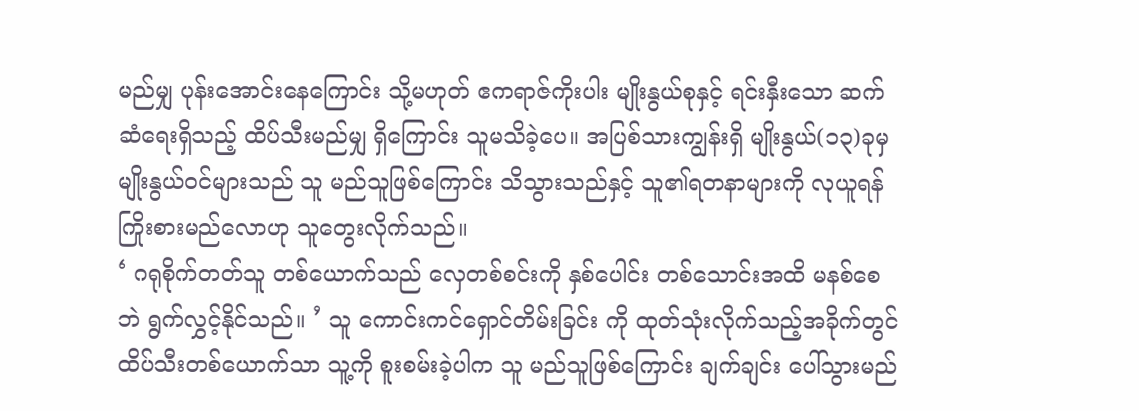မည်မျှ ပုန်းအောင်းနေကြောင်း သို့မဟုတ် ဧကရာဇ်ကိုးပါး မျိုးနွယ်စုနှင့် ရင်းနှီးသော ဆက်ဆံရေးရှိသည့် ထိပ်သီးမည်မျှ ရှိကြောင်း သူမသိခဲ့ပေ။ အပြစ်သားကျွန်းရှိ မျိုးနွယ်(၁၃)ခုမှ မျိုးနွယ်ဝင်များသည် သူ မည်သူဖြစ်ကြောင်း သိသွားသည်နှင့် သူ၏ရတနာများကို လုယူရန် ကြိုးစားမည်လောဟု သူတွေးလိုက်သည်။
‘ ဂရုစိုက်တတ်သူ တစ်ယောက်သည် လှေတစ်စင်းကို နှစ်ပေါင်း တစ်သောင်းအထိ မနစ်စေဘဲ ရွက်လွှင့်နိုင်သည်။ ’ သူ ကောင်းကင်ရှောင်တိမ်းခြင်း ကို ထုတ်သုံးလိုက်သည့်အခိုက်တွင် ထိပ်သီးတစ်ယောက်သာ သူ့ကို စူးစမ်းခဲ့ပါက သူ မည်သူဖြစ်ကြောင်း ချက်ချင်း ပေါ်သွားမည်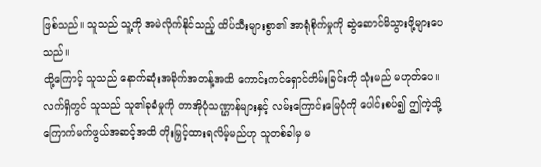ဖြစ်သည်။ သူသည် သူ့ကို အမဲလိုက်နိုင်သည့် ထိပ်သီးများစွာ၏ အာရုံစိုက်မှုကို ဆွဲဆောင်မိသွားဖို့များပေသည်။
ထို့ကြောင့် သူသည် နောက်ဆုံးအခိုက်အတန့်အထိ ကောင်းကင်ရှောင်တိမ်းခြင်းကို သုံးမည် မဟုတ်ပေ။ လက်ရှိတွင် သူသည် သူ၏ခုခံမှုကို တာအိုပုံသဏ္ဌာန်များနှင့် လမ်းကြောင်းမြေပုံကို ပေါင်းစပ်၍ ဤကဲ့သို့ ကြောက်မက်ဖွယ်အဆင့်အထိ တိုးမြှင့်ထားရလိမ့်မည်ဟု သူတစ်ခါမှ မ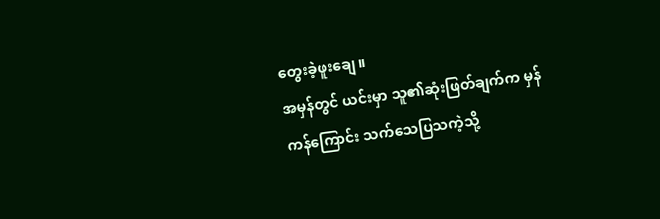တွေးခဲ့ဖူးချေ။
အမှန်တွင် ယင်းမှာ သူ၏ဆုံးဖြတ်ချက်က မှန်ကန်ကြောင်း သက်သေပြသကဲ့သို့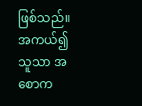ဖြစ်သည်။ အကယ်၍ သူသာ အစောက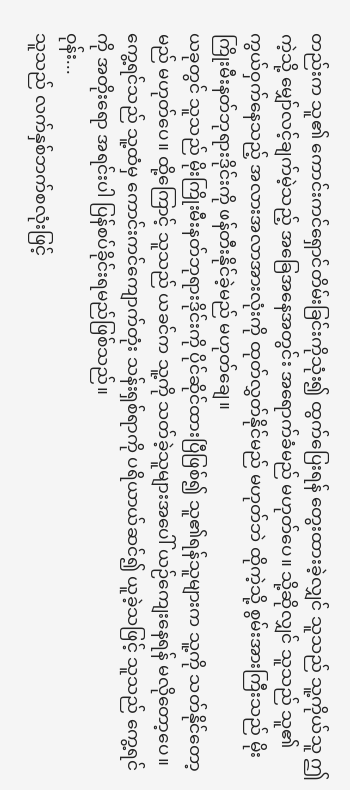တည်းက သူ၏ ကောင်းကင်ရှောင်တိမ်းခြင်းကိုသုံး၍ ထွက်ပြေးရန် တွေးထားခဲ့လျှင် သူသည် သူ့ကိုယ်သူ ဤကဲ့သို့ မျှော်လင့်ချက်မဲ့သည့် အခြေအနေအတွင်း အရောက်ခံမည် မဟုတ်ပေ။ သို့ဆိုလျှင် သူသည် သူ၏ ကွယ်ဝှက်နေသည့် အလားအလာအားလုံးကို ထုတ်လွှတ်နိုင်မည် မဟုတ်ဘဲ ထိုကဲ့သို့ စွမ်းအားကြီးသည် မိုးကြိုးမီးနတ်ဘုရားဒိုင်းကို ဖန်တီးနိုင်ခဲ့မည် မဟုတ်ချေ။
ယခုတွင် သူသည် မိုးကြိုးမီးနတ်ဘုရားဒိုင်းကို ပိုင်ဆိုင်ထားပြီဖြစ်၍ သူ၏ရန်သူများက သူ့ကို သတ်နိုင်တော့မည် မဟုတ်ပေ။ ထို့ကြောင့် သူသည် ယခင်က သူ့ကို သတ်ခဲ့သူများအပေါ် ယဉ်ကျေးနေရန် မလိုတော့ပေ။ ကွေ့ရင်သည် သူ့ထံမှ ကောင်းကင်ကျောက်တုံး သန်းရှစ်ရာကို ပရိယာယ်ဆင်၍ ယူခဲ့သဖြင့် သူသည် ကွေ့ရင်ကို အတိုးရော အရင်းပါ ပြန်စပ်ခိုင်းရမည်ဖြစ်သည်။
ဝုန်း...
သူသည် လက်နှစ်ဘက်စလုံးဖြင့်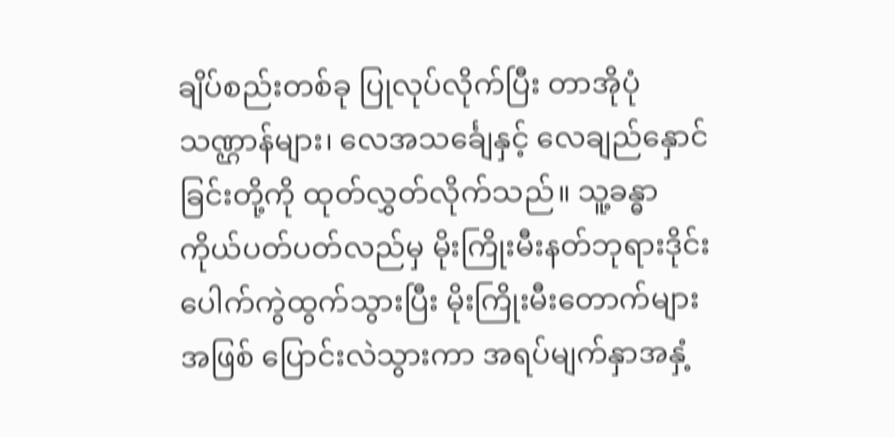ချိပ်စည်းတစ်ခု ပြုလုပ်လိုက်ပြီး တာအိုပုံသဏ္ဌာန်များ၊ လေအသင်္ချေနှင့် လေချည်နှောင်ခြင်းတို့ကို ထုတ်လွှတ်လိုက်သည်။ သူ့ခန္ဓာကိုယ်ပတ်ပတ်လည်မှ မိုးကြိုးမီးနတ်ဘုရားဒိုင်း ပေါက်ကွဲထွက်သွားပြီး မိုးကြိုးမီးတောက်များအဖြစ် ပြောင်းလဲသွားကာ အရပ်မျက်နှာအနှံ့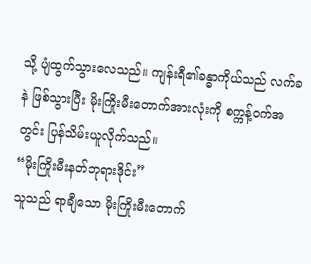သို့ ပျံထွက်သွားလေသည်။ ကျန်းရီ၏ခန္ဓာကိုယ်သည် လက်ခနဲ ဖြစ်သွားပြီး မိုးကြိုးမီးတောက်အားလုံးကို စက္ကန့်ဝက်အတွင်း ပြန်သိမ်းယူလိုက်သည်။
“မိုးကြိုးမီးနတ်ဘုရားဒိုင်း”
သူသည် ရာချီသော မိုးကြိုးမီးတောက်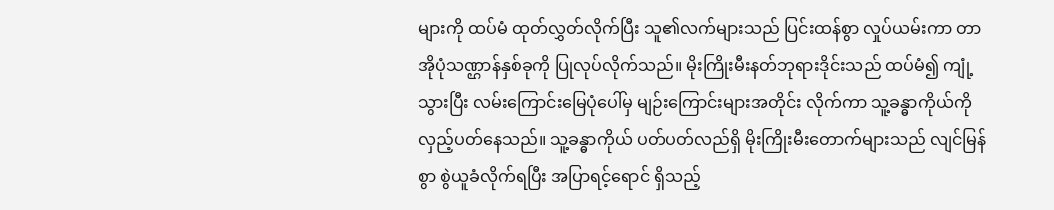များကို ထပ်မံ ထုတ်လွှတ်လိုက်ပြီး သူ၏လက်များသည် ပြင်းထန်စွာ လှုပ်ယမ်းကာ တာအိုပုံသဏ္ဌာန်နှစ်ခုကို ပြုလုပ်လိုက်သည်။ မိုးကြိုးမီးနတ်ဘုရားဒိုင်းသည် ထပ်မံ၍ ကျုံ့သွားပြီး လမ်းကြောင်းမြေပုံပေါ်မှ မျဉ်းကြောင်းများအတိုင်း လိုက်ကာ သူ့ခန္ဓာကိုယ်ကို လှည့်ပတ်နေသည်။ သူ့ခန္ဓာကိုယ် ပတ်ပတ်လည်ရှိ မိုးကြိုးမီးတောက်များသည် လျင်မြန်စွာ စွဲယူခံလိုက်ရပြီး အပြာရင့်ရောင် ရှိသည့်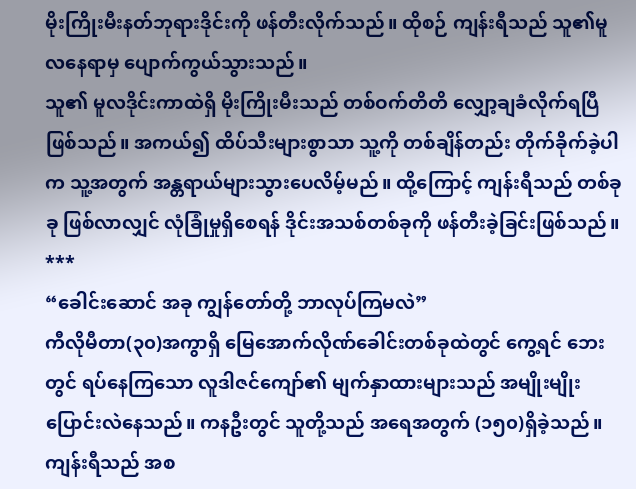မိုးကြိုးမီးနတ်ဘုရားဒိုင်းကို ဖန်တီးလိုက်သည်။ ထိုစဉ် ကျန်းရီသည် သူ၏မူလနေရာမှ ပျောက်ကွယ်သွားသည်။
သူ၏ မူလဒိုင်းကာထဲရှိ မိုးကြိုးမီးသည် တစ်ဝက်တိတိ လျှော့ချခံလိုက်ရပြီဖြစ်သည်။ အကယ်၍ ထိပ်သီးများစွာသာ သူ့ကို တစ်ချိန်တည်း တိုက်ခိုက်ခဲ့ပါက သူ့အတွက် အန္တရာယ်များသွားပေလိမ့်မည်။ ထို့ကြောင့် ကျန်းရီသည် တစ်ခုခု ဖြစ်လာလျှင် လုံခြုံမှုရှိစေရန် ဒိုင်းအသစ်တစ်ခုကို ဖန်တီးခဲ့ခြင်းဖြစ်သည်။
***
“ခေါင်းဆောင် အခု ကျွန်တော်တို့ ဘာလုပ်ကြမလဲ”
ကီလိုမီတာ(၃၀)အကွာရှိ မြေအောက်လိုဏ်ခေါင်းတစ်ခုထဲတွင် ကွေ့ရင် ဘေးတွင် ရပ်နေကြသော လူဒါဇင်ကျော်၏ မျက်နှာထားများသည် အမျိုးမျိုး ပြောင်းလဲနေသည်။ ကနဦးတွင် သူတို့သည် အရေအတွက် (၁၅၀)ရှိခဲ့သည်။ ကျန်းရီသည် အစ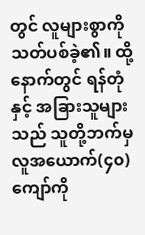တွင် လူများစွာကို သတ်ပစ်ခဲ့၏။ ထို့နောက်တွင် ရန်တုံနှင့် အခြားသူများသည် သူတို့ဘက်မှ လူအယောက်(၄၀)ကျော်ကို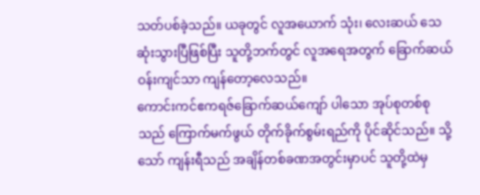သတ်ပစ်ခဲ့သည်။ ယခုတွင် လူအယောက် သုံး၊ လေးဆယ် သေဆုံးသွားပြီဖြစ်ပြီး သူတို့ဘက်တွင် လူအရေအတွက် ခြောက်ဆယ်ဝန်းကျင်သာ ကျန်တော့လေသည်။
ကောင်းကင်ဧကရဇ်ခြောက်ဆယ်ကျော် ပါသော အုပ်စုတစ်စုသည် ကြောက်မက်ဖွယ် တိုက်ခိုက်စွမ်းရည်ကို ပိုင်ဆိုင်သည်။ သို့သော် ကျန်းရီသည် အချိန်တစ်ခဏအတွင်းမှာပင် သူတို့ထဲမှ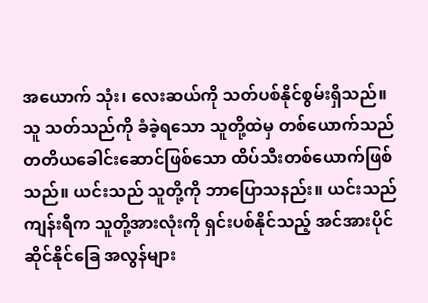အယောက် သုံး၊ လေးဆယ်ကို သတ်ပစ်နိုင်စွမ်းရှိသည်။ သူ သတ်သည်ကို ခံခဲ့ရသော သူတို့ထဲမှ တစ်ယောက်သည် တတိယခေါင်းဆောင်ဖြစ်သော ထိပ်သီးတစ်ယောက်ဖြစ်သည်။ ယင်းသည် သူတို့ကို ဘာပြောသနည်း။ ယင်းသည် ကျန်းရီက သူတို့အားလုံးကို ရှင်းပစ်နိုင်သည့် အင်အားပိုင်ဆိုင်နိုင်ခြေ အလွန်များ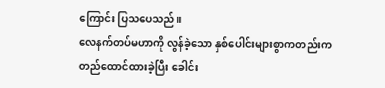ကြောင်း ပြသပေသည်။
လေနက်တပ်မဟာကို လွန်ခဲ့သော နှစ်ပေါင်းများစွာကတည်းက တည်ထောင်ထားခဲ့ပြီး ခေါင်း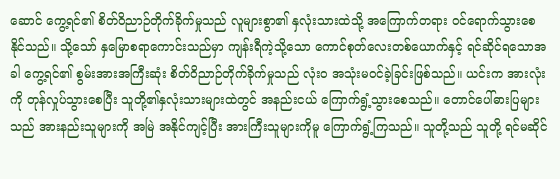ဆောင် ကွေ့ရင်၏ စိတ်ဝိညာဉ်တိုက်ခိုက်မှုသည် လူများစွာ၏ နှလုံးသားထဲသို့ အကြောက်တရား ဝင်ရောက်သွားစေနိုင်သည်။ သို့သော် နှမြောစရာကောင်းသည်မှာ ကျန်းရီကဲ့သို့သော ကောင်စုတ်လေးတစ်ယောက်နှင့် ရင်ဆိုင်ရသောအခါ ကွေ့ရင်၏ စွမ်းအားအကြီးဆုံး စိတ်ဝိညာဉ်တိုက်ခိုက်မှုသည် လုံးဝ အသုံးမဝင်ခဲ့ခြင်းဖြစ်သည်။ ယင်းက အားလုံးကို တုန်လှုပ်သွားစေပြီး သူတို့၏နှလုံးသားများထဲတွင် အနည်းငယ် ကြောက်ရွံ့သွားစေသည်။ တောင်ပေါ်ဓားပြများသည် အားနည်းသူများကို အမြဲ အနိုင်ကျင့်ပြီး အားကြီးသူများကိုမူ ကြောက်ရွံ့ကြသည်။ သူတို့သည် သူတို့ ရင်မဆိုင်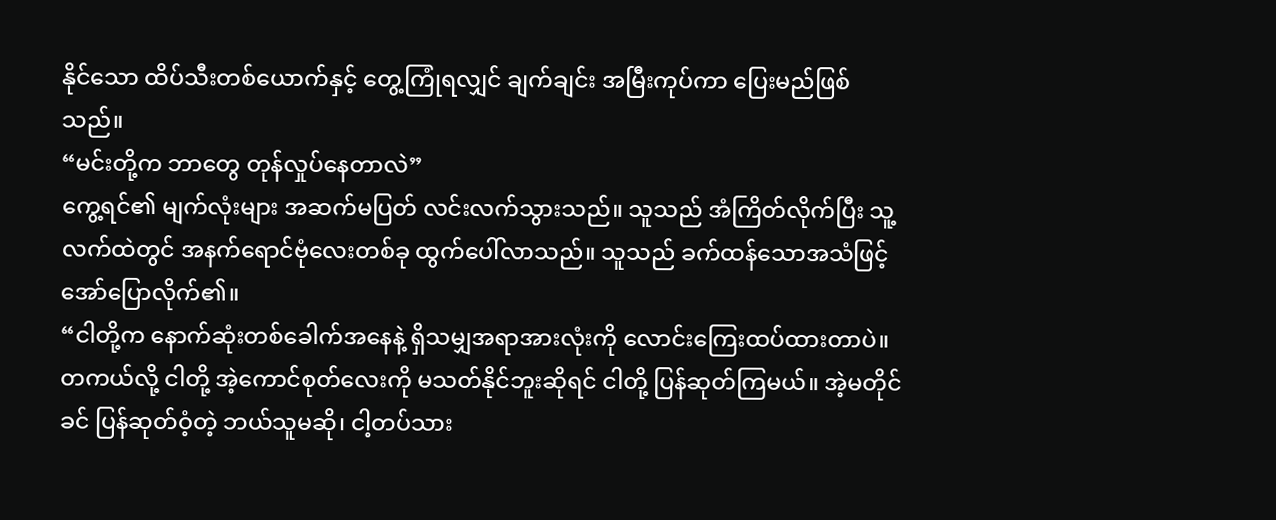နိုင်သော ထိပ်သီးတစ်ယောက်နှင့် တွေ့ကြုံရလျှင် ချက်ချင်း အမြီးကုပ်ကာ ပြေးမည်ဖြစ်သည်။
“မင်းတို့က ဘာတွေ တုန်လှုပ်နေတာလဲ”
ကွေ့ရင်၏ မျက်လုံးများ အဆက်မပြတ် လင်းလက်သွားသည်။ သူသည် အံကြိတ်လိုက်ပြီး သူ့လက်ထဲတွင် အနက်ရောင်ဗုံလေးတစ်ခု ထွက်ပေါ်လာသည်။ သူသည် ခက်ထန်သောအသံဖြင့် အော်ပြောလိုက်၏။
“ငါတို့က နောက်ဆုံးတစ်ခေါက်အနေနဲ့ ရှိသမျှအရာအားလုံးကို လောင်းကြေးထပ်ထားတာပဲ။ တကယ်လို့ ငါတို့ အဲ့ကောင်စုတ်လေးကို မသတ်နိုင်ဘူးဆိုရင် ငါတို့ ပြန်ဆုတ်ကြမယ်။ အဲ့မတိုင်ခင် ပြန်ဆုတ်ဝံ့တဲ့ ဘယ်သူမဆို၊ ငါ့တပ်သား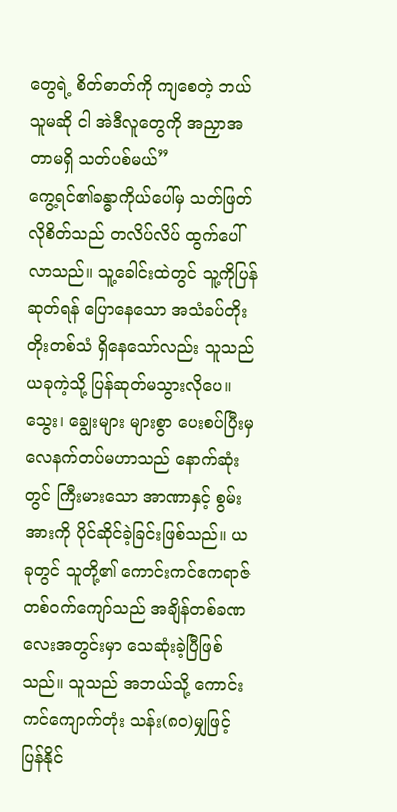တွေရဲ့ စိတ်ဓာတ်ကို ကျစေတဲ့ ဘယ်သူမဆို ငါ အဲဒီလူတွေကို အညှာအတာမရှိ သတ်ပစ်မယ်”
ကွေ့ရင်၏ခန္ဓာကိုယ်ပေါ်မှ သတ်ဖြတ်လိုစိတ်သည် တလိပ်လိပ် ထွက်ပေါ်လာသည်။ သူ့ခေါင်းထဲတွင် သူ့ကိုပြန်ဆုတ်ရန် ပြောနေသော အသံခပ်တိုးတိုးတစ်သံ ရှိနေသော်လည်း သူသည် ယခုကဲ့သို့ ပြန်ဆုတ်မသွားလိုပေ။ သွေး၊ ချွေးများ များစွာ ပေးစပ်ပြီးမှ လေနက်တပ်မဟာသည် နောက်ဆုံးတွင် ကြီးမားသော အာဏာနှင့် စွမ်းအားကို ပိုင်ဆိုင်ခဲ့ခြင်းဖြစ်သည်။ ယခုတွင် သူတို့၏ ကောင်းကင်ဧကရာဇ်တစ်ဝက်ကျော်သည် အချိန်တစ်ခဏလေးအတွင်းမှာ သေဆုံးခဲ့ပြီဖြစ်သည်။ သူသည် အဘယ်သို့ ကောင်းကင်ကျောက်တုံး သန်း(၈၀)မျှဖြင့် ပြန်နိုင်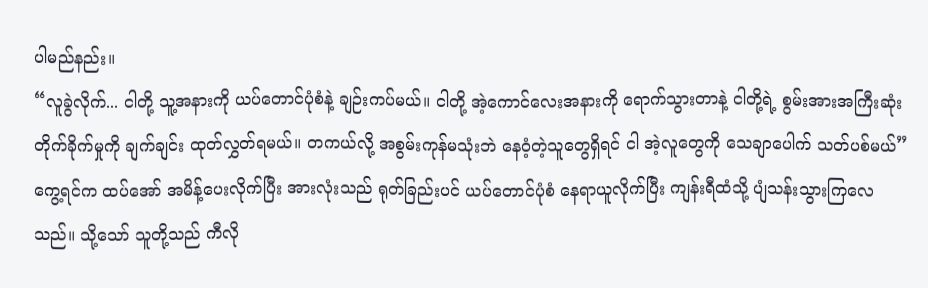ပါမည်နည်း။
“လူခွဲလိုက်... ငါတို့ သူ့အနားကို ယပ်တောင်ပုံစံနဲ့ ချဉ်းကပ်မယ်။ ငါတို့ အဲ့ကောင်လေးအနားကို ရောက်သွားတာနဲ့ ငါတို့ရဲ့ စွမ်းအားအကြီးဆုံး တိုက်ခိုက်မှုကို ချက်ချင်း ထုတ်လွှတ်ရမယ်။ တကယ်လို့ အစွမ်းကုန်မသုံးဘဲ နေဝံ့တဲ့သူတွေရှိရင် ငါ အဲ့လူတွေကို သေချာပေါက် သတ်ပစ်မယ်”
ကွေ့ရင်က ထပ်အော် အမိန့်ပေးလိုက်ပြီး အားလုံးသည် ရုတ်ခြည်းပင် ယပ်တောင်ပုံစံ နေရာယူလိုက်ပြီး ကျန်းရီထံသို့ ပျံသန်းသွားကြလေသည်။ သို့သော် သူတို့သည် ကီလို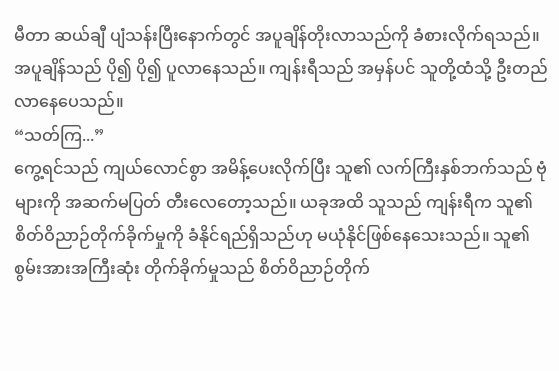မီတာ ဆယ်ချီ ပျံသန်းပြီးနောက်တွင် အပူချိန်တိုးလာသည်ကို ခံစားလိုက်ရသည်။ အပူချိန်သည် ပို၍ ပို၍ ပူလာနေသည်။ ကျန်းရီသည် အမှန်ပင် သူတို့ထံသို့ ဦးတည်လာနေပေသည်။
“သတ်ကြ...”
ကွေ့ရင်သည် ကျယ်လောင်စွာ အမိန့်ပေးလိုက်ပြီး သူ၏ လက်ကြီးနှစ်ဘက်သည် ဗုံများကို အဆက်မပြတ် တီးလေတော့သည်။ ယခုအထိ သူသည် ကျန်းရီက သူ၏ စိတ်ဝိညာဉ်တိုက်ခိုက်မှုကို ခံနိုင်ရည်ရှိသည်ဟု မယုံနိုင်ဖြစ်နေသေးသည်။ သူ၏ စွမ်းအားအကြီးဆုံး တိုက်ခိုက်မှုသည် စိတ်ဝိညာဉ်တိုက်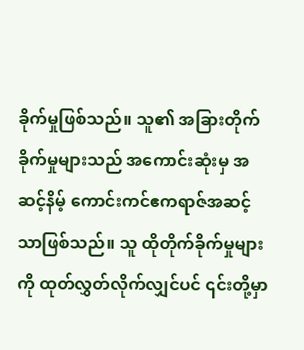ခိုက်မှုဖြစ်သည်။ သူ၏ အခြားတိုက်ခိုက်မှုများသည် အကောင်းဆုံးမှ အဆင့်နိမ့် ကောင်းကင်ဧကရာဇ်အဆင့်သာဖြစ်သည်။ သူ ထိုတိုက်ခိုက်မှုများကို ထုတ်လွှတ်လိုက်လျှင်ပင် ၎င်းတို့မှာ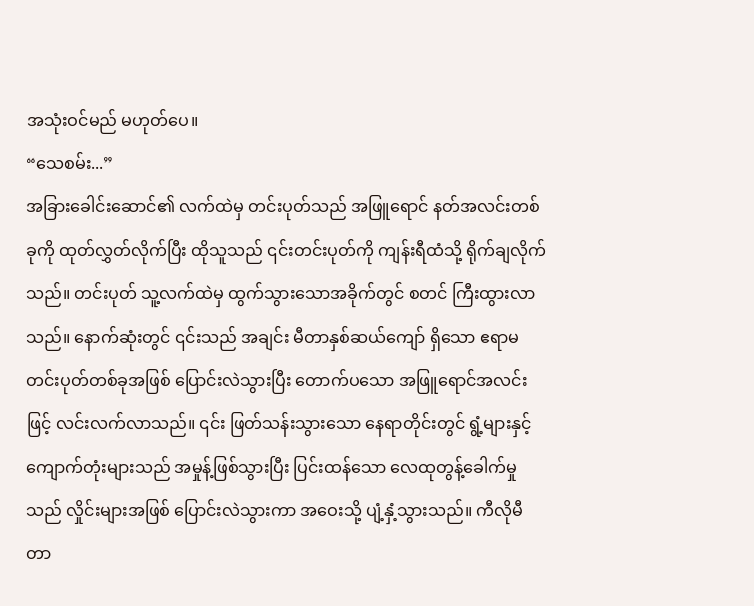အသုံးဝင်မည် မဟုတ်ပေ။
“သေစမ်း...”
အခြားခေါင်းဆောင်၏ လက်ထဲမှ တင်းပုတ်သည် အဖြူရောင် နတ်အလင်းတစ်ခုကို ထုတ်လွှတ်လိုက်ပြီး ထိုသူသည် ၎င်းတင်းပုတ်ကို ကျန်းရီထံသို့ ရိုက်ချလိုက်သည်။ တင်းပုတ် သူ့လက်ထဲမှ ထွက်သွားသောအခိုက်တွင် စတင် ကြီးထွားလာသည်။ နောက်ဆုံးတွင် ၎င်းသည် အချင်း မီတာနှစ်ဆယ်ကျော် ရှိသော ဧရာမတင်းပုတ်တစ်ခုအဖြစ် ပြောင်းလဲသွားပြီး တောက်ပသော အဖြူရောင်အလင်းဖြင့် လင်းလက်လာသည်။ ၎င်း ဖြတ်သန်းသွားသော နေရာတိုင်းတွင် ရွံ့များနှင့် ကျောက်တုံးများသည် အမှုန့်ဖြစ်သွားပြီး ပြင်းထန်သော လေထုတွန့်ခေါက်မှုသည် လှိုင်းများအဖြစ် ပြောင်းလဲသွားကာ အဝေးသို့ ပျံ့နှံ့သွားသည်။ ကီလိုမီတာ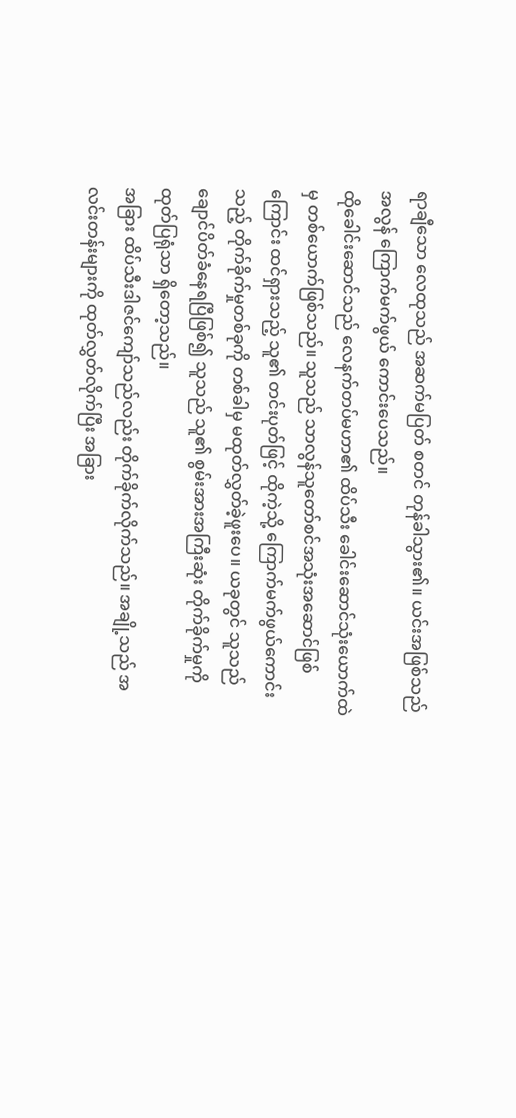ရာချီသော လေထုသည် အဆက်မပြတ် စတင် တုန်ခါသွား၏။ ယင်းအဖြစ်သည် အလွန် ကြောက်မက်ဖွယ် ကောင်းပေသည်။
ထိုခေါင်းဆောင်သည် လေနက်တပ်မဟာ၏ ထိပ်သီး ခေါင်းဆောင်သုံးယောက်ထဲမှ တစ်ယောက်ဖြစ်သည်။ သူသည် သာလွန်သူတော်စင်အသုံးအဆောင်ဖြစ်ကြောင်း ထင်ရှားသည့် သူ၏ တင်းပုတ်ဖြင့် ထိုကဲ့သို့ ကြောက်မက်ဖွယ်ကောင်းသည့် တိုက်ခိုက်မှုတစ်ခုကို တစ်ခါမှ မထုတ်လွှတ်ခဲ့ဖူးပေ။ ယခုတွင် သူသည် ချောင်ပိတ်ခံနေရပြီဖြစ်၍ သူသည် သူ၏ စွမ်းအားအကြီးဆုံး တိုက်ခိုက်မှုကို ထုတ်ပြရုံသာ ရှိတော့သည်။
အခြား ထိပ်သီးဒါဇင်ကျော်သည်လည်း တိုက်ခိုက်လိုက်သည်။ အချို့သည် အလင်းတန်းများကို ထုတ်လွှတ်လိုက်ပြီး အခြား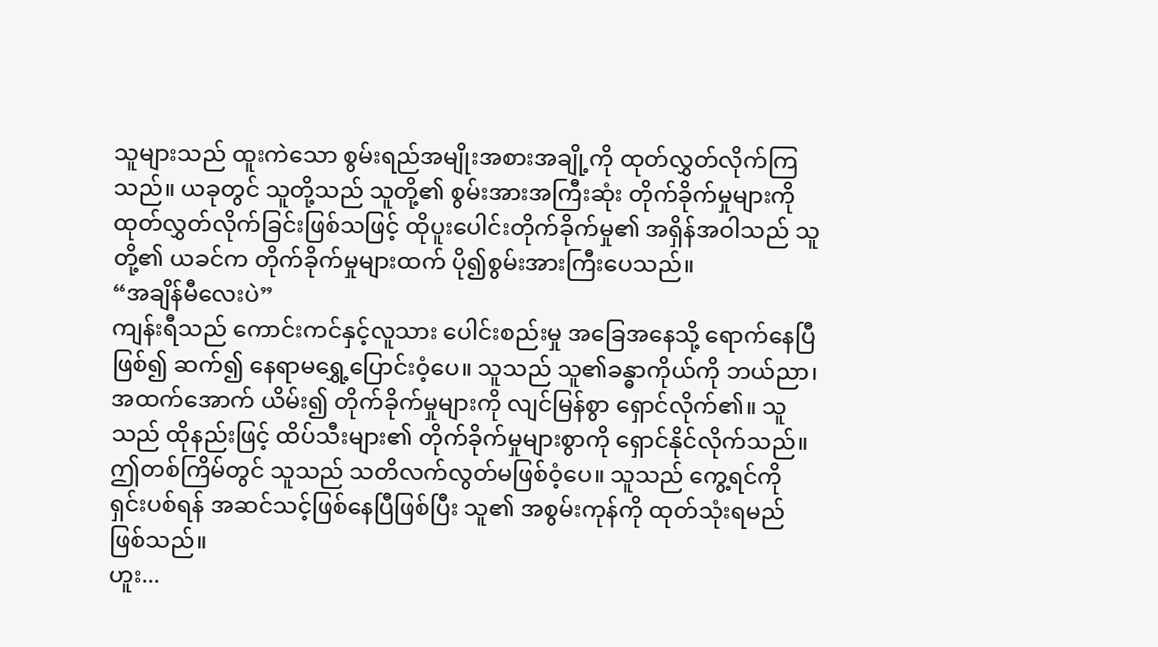သူများသည် ထူးကဲသော စွမ်းရည်အမျိုးအစားအချို့ကို ထုတ်လွှတ်လိုက်ကြသည်။ ယခုတွင် သူတို့သည် သူတို့၏ စွမ်းအားအကြီးဆုံး တိုက်ခိုက်မှုများကို ထုတ်လွှတ်လိုက်ခြင်းဖြစ်သဖြင့် ထိုပူးပေါင်းတိုက်ခိုက်မှု၏ အရှိန်အဝါသည် သူတို့၏ ယခင်က တိုက်ခိုက်မှုများထက် ပို၍စွမ်းအားကြီးပေသည်။
“အချိန်မီလေးပဲ”
ကျန်းရီသည် ကောင်းကင်နှင့်လူသား ပေါင်းစည်းမှု အခြေအနေသို့ ရောက်နေပြီဖြစ်၍ ဆက်၍ နေရာမရွှေ့ပြောင်းဝံ့ပေ။ သူသည် သူ၏ခန္ဓာကိုယ်ကို ဘယ်ညာ၊ အထက်အောက် ယိမ်း၍ တိုက်ခိုက်မှုများကို လျင်မြန်စွာ ရှောင်လိုက်၏။ သူသည် ထိုနည်းဖြင့် ထိပ်သီးများ၏ တိုက်ခိုက်မှုများစွာကို ရှောင်နိုင်လိုက်သည်။ ဤတစ်ကြိမ်တွင် သူသည် သတိလက်လွတ်မဖြစ်ဝံ့ပေ။ သူသည် ကွေ့ရင်ကို ရှင်းပစ်ရန် အဆင်သင့်ဖြစ်နေပြီဖြစ်ပြီး သူ၏ အစွမ်းကုန်ကို ထုတ်သုံးရမည်ဖြစ်သည်။
ဟူး...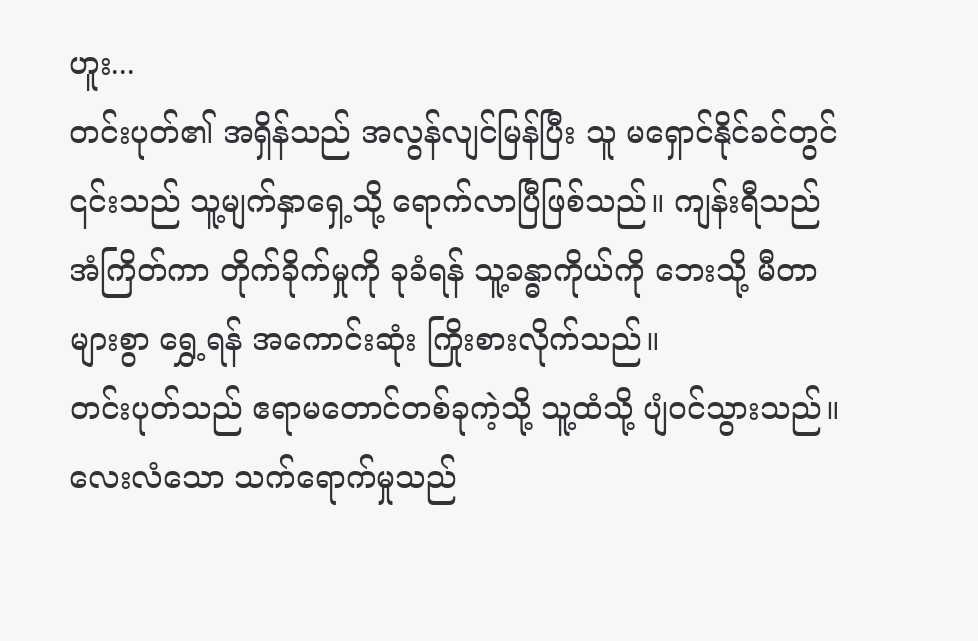ဟူး...
တင်းပုတ်၏ အရှိန်သည် အလွန်လျင်မြန်ပြီး သူ မရှောင်နိုင်ခင်တွင် ၎င်းသည် သူ့မျက်နှာရှေ့သို့ ရောက်လာပြီဖြစ်သည်။ ကျန်းရီသည် အံကြိတ်ကာ တိုက်ခိုက်မှုကို ခုခံရန် သူ့ခန္ဓာကိုယ်ကို ဘေးသို့ မီတာများစွာ ရွှေ့ရန် အကောင်းဆုံး ကြိုးစားလိုက်သည်။
တင်းပုတ်သည် ဧရာမတောင်တစ်ခုကဲ့သို့ သူ့ထံသို့ ပျံဝင်သွားသည်။ လေးလံသော သက်ရောက်မှုသည်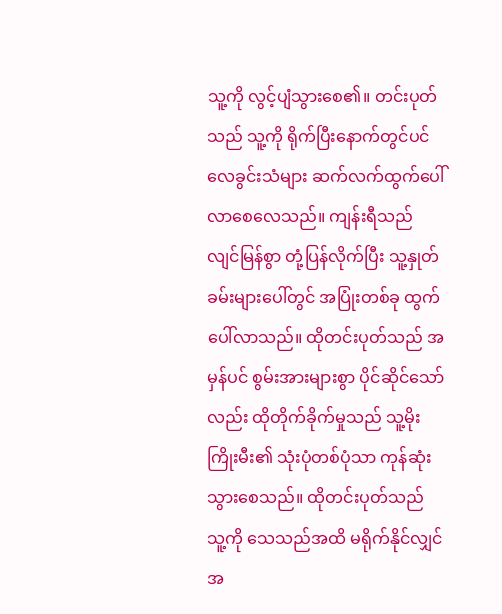သူ့ကို လွင့်ပျံသွားစေ၏။ တင်းပုတ်သည် သူ့ကို ရိုက်ပြီးနောက်တွင်ပင် လေခွင်းသံများ ဆက်လက်ထွက်ပေါ်လာစေလေသည်။ ကျန်းရီသည် လျင်မြန်စွာ တုံ့ပြန်လိုက်ပြီး သူ့နှုတ်ခမ်းများပေါ်တွင် အပြုံးတစ်ခု ထွက်ပေါ်လာသည်။ ထိုတင်းပုတ်သည် အမှန်ပင် စွမ်းအားများစွာ ပိုင်ဆိုင်သော်လည်း ထိုတိုက်ခိုက်မှုသည် သူ့မိုးကြိုးမီး၏ သုံးပုံတစ်ပုံသာ ကုန်ဆုံးသွားစေသည်။ ထိုတင်းပုတ်သည် သူ့ကို သေသည်အထိ မရိုက်နိုင်လျှင် အ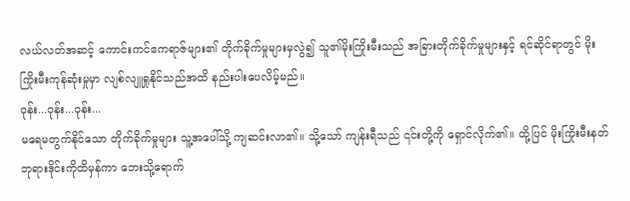လယ်လတ်အဆင့် ကောင်းကင်ဧကရာဇ်များ၏ တိုက်ခိုက်မှုများမှလွဲ၍ သူ၏မိုးကြိုးမီးသည် အခြားတိုက်ခိုက်မှုများနှင့် ရင်ဆိုင်ရာတွင် မိုးကြိုးမီးကုန်ဆုံးမှုမှာ လျစ်လျူရှုနိုင်သည်အထိ နည်းပါးပေလိမ့်မည်။
ဝုန်း...ဝုန်း...ဝုန်း...
မရေမတွက်နိုင်သော တိုက်ခိုက်မှုများ သူ့အပေါ်သို့ ကျဆင်းလာ၏။ သို့သော် ကျန်းရီသည် ၎င်းတို့ကို ရှောင်လိုက်၏။ ထို့ပြင် မိုးကြိုးမီးနတ်ဘုရားဒိုင်းကိုထိမှန်ကာ ဘေးသို့ရောက်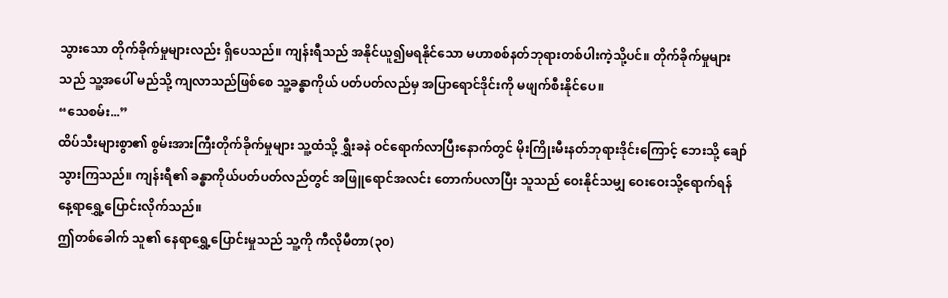သွားသော တိုက်ခိုက်မှုများလည်း ရှိပေသည်။ ကျန်းရီသည် အနိုင်ယူ၍မရနိုင်သော မဟာစစ်နတ်ဘုရားတစ်ပါးကဲ့သို့ပင်။ တိုက်ခိုက်မှုများသည် သူ့အပေါ် မည်သို့ ကျလာသည်ဖြစ်စေ သူ့ခန္ဓာကိုယ် ပတ်ပတ်လည်မှ အပြာရောင်ဒိုင်းကို မဖျက်စီးနိုင်ပေ။
“သေစမ်း...”
ထိပ်သီးများစွာ၏ စွမ်းအားကြီးတိုက်ခိုက်မှုများ သူ့ထံသို့ ရွှီးခနဲ ဝင်ရောက်လာပြီးနောက်တွင် မိုးကြိုးမီးနတ်ဘုရားဒိုင်းကြောင့် ဘေးသို့ ချော်သွားကြသည်။ ကျန်းရီ၏ ခန္ဓာကိုယ်ပတ်ပတ်လည်တွင် အဖြူရောင်အလင်း တောက်ပလာပြီး သူသည် ဝေးနိုင်သမျှ ဝေးဝေးသို့ရောက်ရန် နေ့ရာရွှေ့ပြောင်းလိုက်သည်။
ဤတစ်ခေါက် သူ၏ နေရာရွှေ့ပြောင်းမှုသည် သူ့ကို ကီလိုမီတာ(၃၀)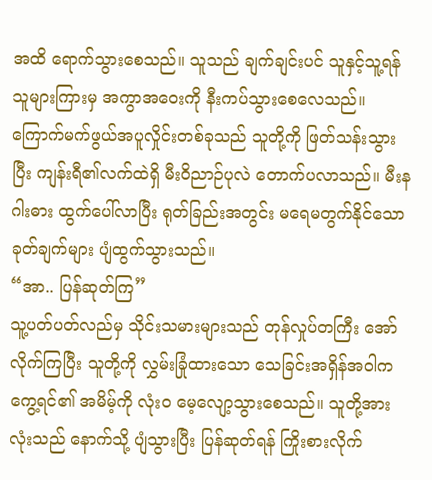အထိ ရောက်သွားစေသည်။ သူသည် ချက်ချင်းပင် သူနှင့်သူ့ရန်သူများကြားမှ အကွာအဝေးကို နီးကပ်သွားစေလေသည်။ ကြောက်မက်ဖွယ်အပူလှိုင်းတစ်ခုသည် သူတို့ကို ဖြတ်သန်းသွားပြီး ကျန်းရီ၏လက်ထဲရှိ မီးဝိညာဉ်ပုလဲ တောက်ပလာသည်။ မီးနဂါးဓား ထွက်ပေါ်လာပြီး ရုတ်ခြည်းအတွင်း မရေမတွက်နိုင်သော ခုတ်ချက်များ ပျံထွက်သွားသည်။
“အာ.. ပြန်ဆုတ်ကြ”
သူ့ပတ်ပတ်လည်မှ သိုင်းသမားများသည် တုန်လှုပ်တကြီး အော်လိုက်ကြပြီး သူတို့ကို လွှမ်းခြုံထားသော သေခြင်းအရှိန်အဝါက ကွေ့ရင်၏ အမိမ့်ကို လုံးဝ မေ့လျော့သွားစေသည်။ သူတို့အားလုံးသည် နောက်သို့ ပျံသွားပြီး ပြန်ဆုတ်ရန် ကြိုးစားလိုက်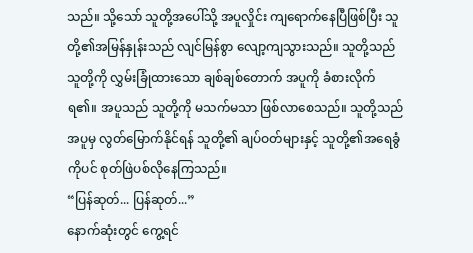သည်။ သို့သော် သူတို့အပေါ်သို့ အပူလှိုင်း ကျရောက်နေပြီဖြစ်ပြီး သူတို့၏အမြန်နှုန်းသည် လျင်မြန်စွာ လျော့ကျသွားသည်။ သူတို့သည် သူတို့ကို လွှမ်းခြုံထားသော ချစ်ချစ်တောက် အပူကို ခံစားလိုက်ရ၏။ အပူသည် သူတို့ကို မသက်မသာ ဖြစ်လာစေသည်။ သူတို့သည် အပူမှ လွတ်မြောက်နိုင်ရန် သူတို့၏ ချပ်ဝတ်များနှင့် သူတို့၏အရေခွံကိုပင် စုတ်ဖြဲပစ်လိုနေကြသည်။
“ပြန်ဆုတ်... ပြန်ဆုတ်...”
နောက်ဆုံးတွင် ကွေ့ရင်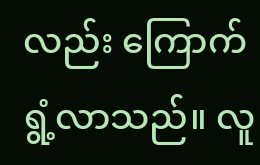လည်း ကြောက်ရွံ့လာသည်။ လူ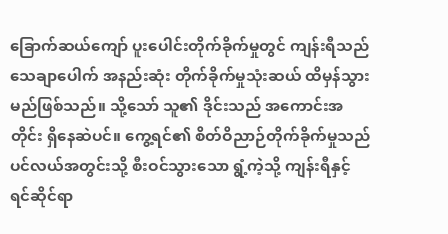ခြောက်ဆယ်ကျော် ပူးပေါင်းတိုက်ခိုက်မှုတွင် ကျန်းရီသည် သေချာပေါက် အနည်းဆုံး တိုက်ခိုက်မှုသုံးဆယ် ထိမှန်သွားမည်ဖြစ်သည်။ သို့သော် သူ၏ ဒိုင်းသည် အကောင်းအတိုင်း ရှိနေဆဲပင်။ ကွေ့ရင်၏ စိတ်ဝိညာဉ်တိုက်ခိုက်မှုသည် ပင်လယ်အတွင်းသို့ စီးဝင်သွားသော ရွံ့ကဲ့သို့ ကျန်းရီနှင့် ရင်ဆိုင်ရာ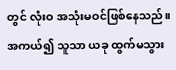တွင် လုံးဝ အသုံးမဝင်ဖြစ်နေသည်။ အကယ်၍ သူသာ ယခု ထွက်မသွား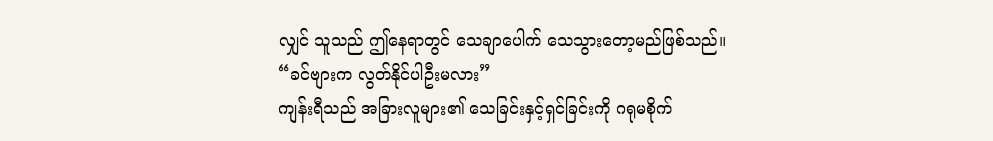လျှင် သူသည် ဤနေရာတွင် သေချာပေါက် သေသွားတော့မည်ဖြစ်သည်။
“ခင်ဗျားက လွတ်နိုင်ပါဦးမလား”
ကျန်းရီသည် အခြားလူများ၏ သေခြင်းနှင့်ရှင်ခြင်းကို ဂရုမစိုက်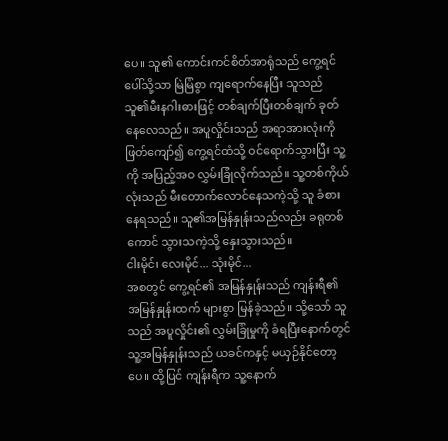ပေ။ သူ၏ ကောင်းကင်စိတ်အာရုံသည် ကွေ့ရင်ပေါ်သို့သာ မြဲမြံစွာ ကျရောက်နေပြီး သူသည် သူ၏မီးနဂါးဓားဖြင့် တစ်ချက်ပြီးတစ်ချက် ခုတ်နေလေသည်။ အပူလှိုင်းသည် အရာအားလုံးကို ဖြတ်ကျော်၍ ကွေ့ရင်ထံသို့ ဝင်ရောက်သွားပြီး သူ့ကို အပြည့်အဝ လွှမ်းခြုံလိုက်သည်။ သူ့တစ်ကိုယ်လုံးသည် မီးတောက်လောင်နေသကဲ့သို့ သူ ခံစားနေရသည်။ သူ၏အမြန်နှုန်းသည်လည်း ခရုတစ်ကောင် သွားသကဲ့သို့ နှေးသွားသည်။
ငါးမိုင်၊ လေးမိုင်... သုံးမိုင်...
အစတွင် ကွေ့ရင်၏ အမြန်နှုန်းသည် ကျန်းရီ၏ အမြန်နှုန်းထက် များစွာ မြန်ခဲ့သည်။ သို့သော် သူသည် အပူလှိုင်း၏ လွှမ်းခြုံမှုကို ခံရပြီးနောက်တွင် သူ့အမြန်နှုန်းသည် ယခင်ကနှင့် မယှဉ်နိုင်တော့ပေ။ ထို့ပြင် ကျန်းရီက သူ့နောက်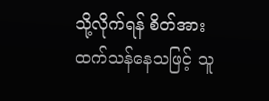သို့လိုက်ရန် စိတ်အားထက်သန်နေသဖြင့် သူ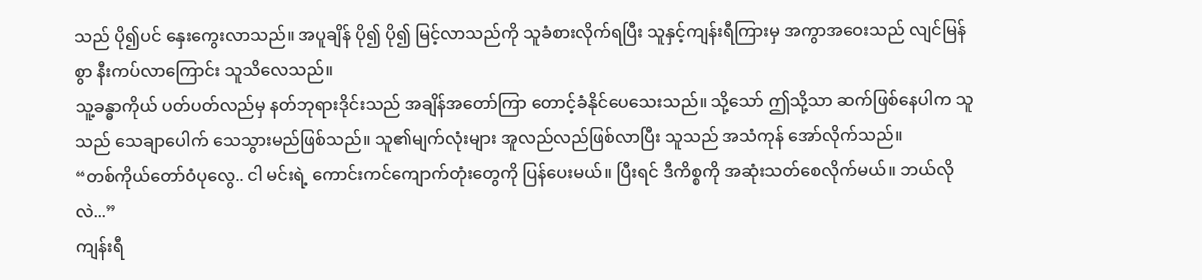သည် ပို၍ပင် နှေးကွေးလာသည်။ အပူချိန် ပို၍ ပို၍ မြင့်လာသည်ကို သူခံစားလိုက်ရပြီး သူနှင့်ကျန်းရီကြားမှ အကွာအဝေးသည် လျင်မြန်စွာ နီးကပ်လာကြောင်း သူသိလေသည်။
သူ့ခန္ဓာကိုယ် ပတ်ပတ်လည်မှ နတ်ဘုရားဒိုင်းသည် အချိန်အတော်ကြာ တောင့်ခံနိုင်ပေသေးသည်။ သို့သော် ဤသို့သာ ဆက်ဖြစ်နေပါက သူသည် သေချာပေါက် သေသွားမည်ဖြစ်သည်။ သူ၏မျက်လုံးများ အူလည်လည်ဖြစ်လာပြီး သူသည် အသံကုန် အော်လိုက်သည်။
“တစ်ကိုယ်တော်ဝံပုလွေ.. ငါ မင်းရဲ့ ကောင်းကင်ကျောက်တုံးတွေကို ပြန်ပေးမယ်။ ပြီးရင် ဒီကိစ္စကို အဆုံးသတ်စေလိုက်မယ်။ ဘယ်လိုလဲ...”
ကျန်းရီ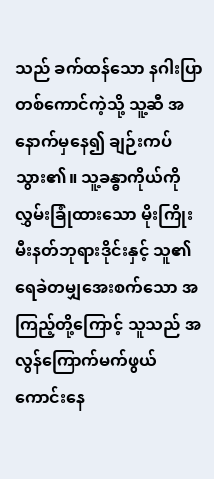သည် ခက်ထန်သော နဂါးပြာတစ်ကောင်ကဲ့သို့ သူ့ဆီ အနောက်မှနေ၍ ချဉ်းကပ်သွား၏။ သူ့ခန္ဓာကိုယ်ကို လွှမ်းခြုံထားသော မိုးကြိုးမီးနတ်ဘုရားဒိုင်းနှင့် သူ၏ ရေခဲတမျှအေးစက်သော အကြည့်တို့ကြောင့် သူသည် အလွန်ကြောက်မက်ဖွယ်ကောင်းနေ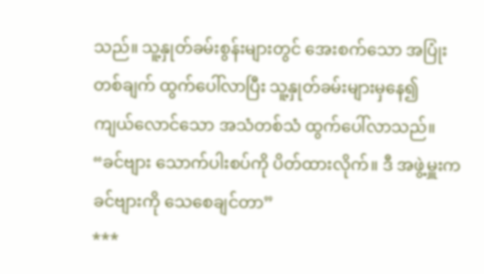သည်။ သူ့နှုတ်ခမ်းစွန်းများတွင် အေးစက်သော အပြုံးတစ်ချက် ထွက်ပေါ်လာပြီး သူ့နှုတ်ခမ်းများမှနေ၍ ကျယ်လောင်သော အသံတစ်သံ ထွက်ပေါ်လာသည်။
“ခင်ဗျား သောက်ပါးစပ်ကို ပိတ်ထားလိုက်။ ဒီ အဖွဲ့မှူးက ခင်ဗျားကို သေစေချင်တာ”
***